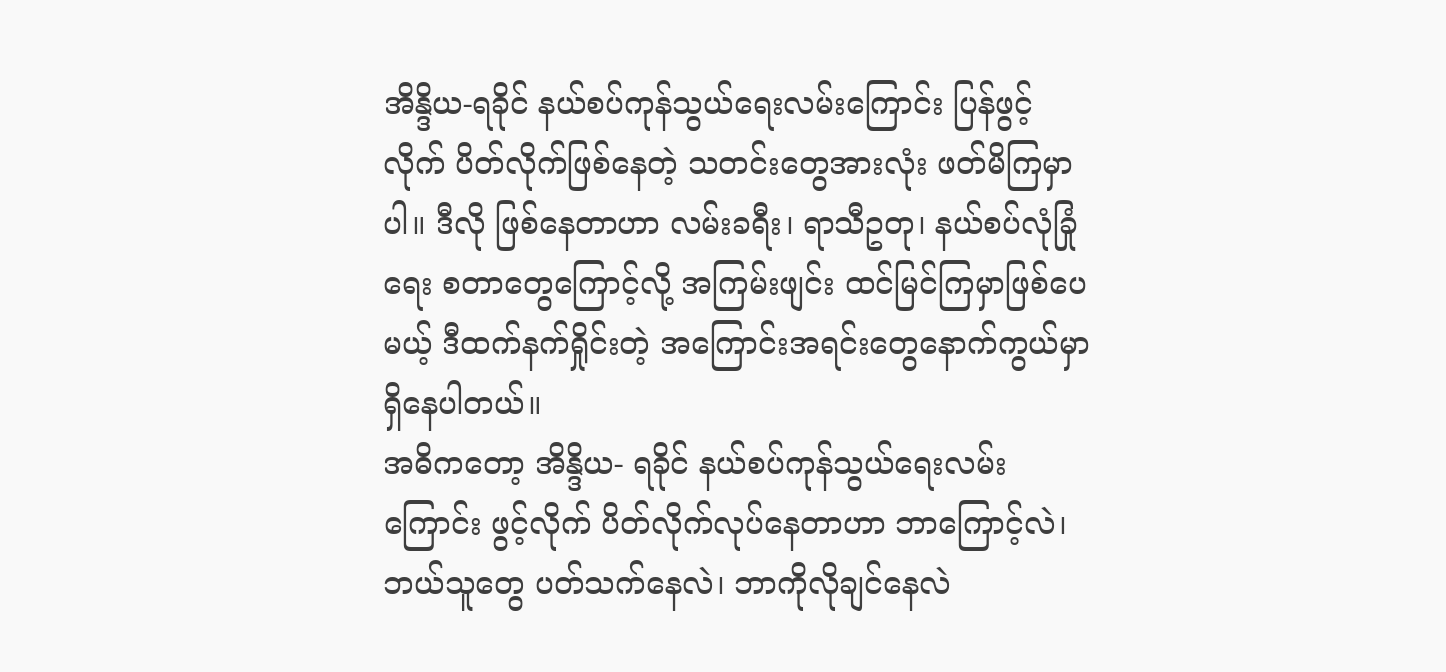အိန္ဒိယ-ရခိုင် နယ်စပ်ကုန်သွယ်ရေးလမ်းကြောင်း ပြန်ဖွင့်လိုက် ပိတ်လိုက်ဖြစ်နေတဲ့ သတင်းတွေအားလုံး ဖတ်မိကြမှာပါ။ ဒီလို ဖြစ်နေတာဟာ လမ်းခရီး၊ ရာသီဥတု၊ နယ်စပ်လုံခြုံရေး စတာတွေကြောင့်လို့ အကြမ်းဖျင်း ထင်မြင်ကြမှာဖြစ်ပေမယ့် ဒီထက်နက်ရှိုင်းတဲ့ အကြောင်းအရင်းတွေနောက်ကွယ်မှာ ရှိနေပါတယ်။
အဓိကတော့ အိန္ဒိယ- ရခိုင် နယ်စပ်ကုန်သွယ်ရေးလမ်းကြောင်း ဖွင့်လိုက် ပိတ်လိုက်လုပ်နေတာဟာ ဘာကြောင့်လဲ၊ ဘယ်သူတွေ ပတ်သက်နေလဲ၊ ဘာကိုလိုချင်နေလဲ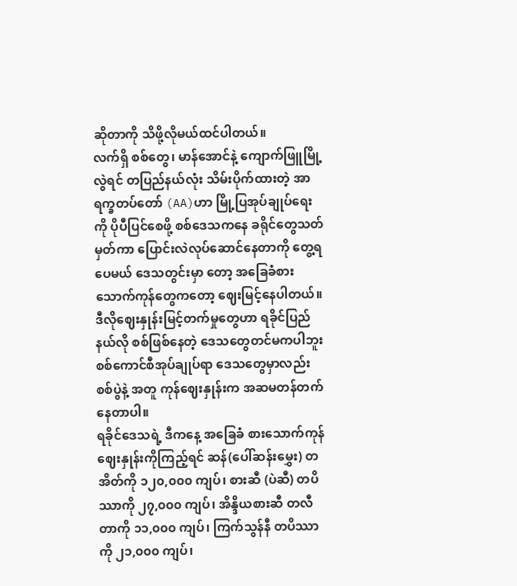ဆိုတာကို သိဖို့လိုမယ်ထင်ပါတယ်။
လက်ရှိ စစ်တွေ၊ မာန်အောင်နဲ့ ကျောက်ဖြူမြို့လွဲရင် တပြည်နယ်လုံး သိမ်းပိုက်ထားတဲ့ အာရက္ခတပ်တော် (AA)ဟာ မြို့ပြအုပ်ချုပ်ရေး ကို ပိုပီပြင်စေဖို့ စစ်ဒေသကနေ ခရိုင်တွေသတ်မှတ်ကာ ပြောင်းလဲလုပ်ဆောင်နေတာကို တွေ့ရပေမယ် ဒေသတွင်းမှာ တော့ အခြေခံစားသောက်ကုန်တွေကတော့ ဈေးမြင့်နေပါတယ်။
ဒီလိုဈေးနှုန်းမြင့်တက်မှုတွေဟာ ရခိုင်ပြည်နယ်လို စစ်ဖြစ်နေတဲ့ ဒေသတွေတင်မကပါဘူး စစ်ကောင်စီအုပ်ချုပ်ရာ ဒေသတွေမှာလည်း စစ်ပွဲနဲ့ အတူ ကုန်ဈေးနှုန်းက အဆမတန်တက်နေတာပါ။
ရခိုင်ဒေသရဲ့ ဒီကနေ့ အခြေခံ စားသောက်ကုန်ဈေးနှုန်းကိုကြည့်ရင် ဆန်(ပေါ်ဆန်းမွှေး) တအိတ်ကို ၁၂၀,၀၀၀ ကျပ်၊ စားဆီ (ပဲဆီ) တပိဿာကို ၂၇,၀၀၀ ကျပ်၊ အိန္ဒိယစားဆီ တလီတာကို ၁၁,၀၀၀ ကျပ်၊ ကြက်သွန်နီ တပိဿာကို ၂၁,၀၀၀ ကျပ်၊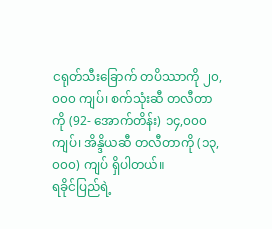ငရုတ်သီးခြောက် တပိဿာကို ၂၀,၀၀၀ ကျပ်၊ စက်သုံးဆီ တလီတာကို (92- အောက်တိန်း) ၁၄,၀၀၀ ကျပ်၊ အိန္ဒိယဆီ တလီတာကို (၁၃,၀၀၀) ကျပ် ရှိပါတယ်။
ရခိုင်ပြည်ရဲ့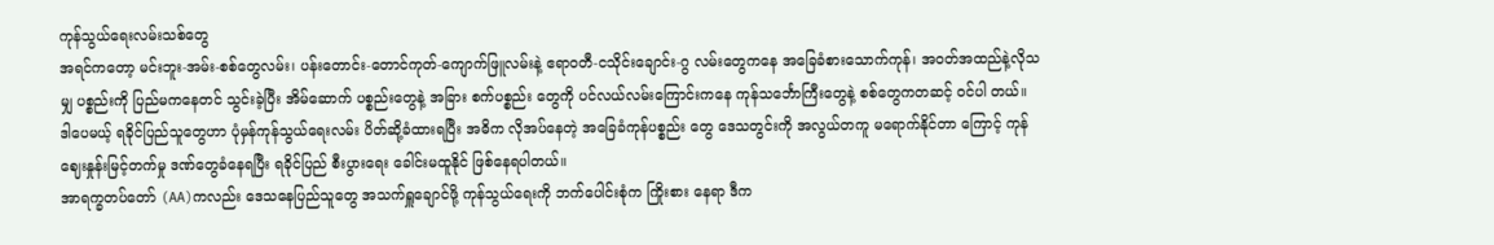ကုန်သွယ်ရေးလမ်းသစ်တွေ
အရင်ကတော့ မင်းဘူး-အမ်း-စစ်တွေလမ်း၊ ပန်းတောင်း-တောင်ကုတ်-ကျောက်ဖြူလမ်းနဲ့ ဧရာဝတီ-ငသိုင်းချောင်း-ဂွ လမ်းတွေကနေ အခြေခံစားသောက်ကုန်၊ အဝတ်အထည်နဲ့လိုသမျှ ပစ္စည်းကို ပြည်မကနေတင် သွင်းခဲ့ပြီး အိမ်ဆောက် ပစ္စည်းတွေနဲ့ အခြား စက်ပစ္စည်း တွေကို ပင်လယ်လမ်းကြောင်းကနေ ကုန်သင်္ဘောကြီးတွေနဲ့ စစ်တွေကတဆင့် ဝင်ပါ တယ်။
ဒါပေမယ့် ရခိုင်ပြည်သူတွေဟာ ပုံမှန်ကုန်သွယ်ရေးလမ်း ပိတ်ဆို့ခံထားရပြီး အဓိက လိုအပ်နေတဲ့ အခြေခံကုန်ပစ္စည်း တွေ ဒေသတွင်းကို အလွယ်တကူ မရောက်နိုင်တာ ကြောင့် ကုန်ဈေးနှုန်းမြင့်တက်မှု ဒဏ်တွေခံနေရပြီး ရခိုင်ပြည် စီးပွားရေး ခေါင်းမထူနိုင် ဖြစ်နေရပါတယ်။
အာရက္ခတပ်တော် (AA)ကလည်း ဒေသနေပြည်သူတွေ အသက်ရှူချောင်ဖို့ ကုန်သွယ်ရေးကို ဘက်ပေါင်းစုံက ကြိုးစား နေရာ ဒီက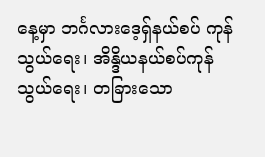နေ့မှာ ဘင်္ဂလားဒေ့ရှ်နယ်စပ် ကုန်သွယ်ရေး၊ အိန္ဒိယနယ်စပ်ကုန်သွယ်ရေး၊ တခြားသော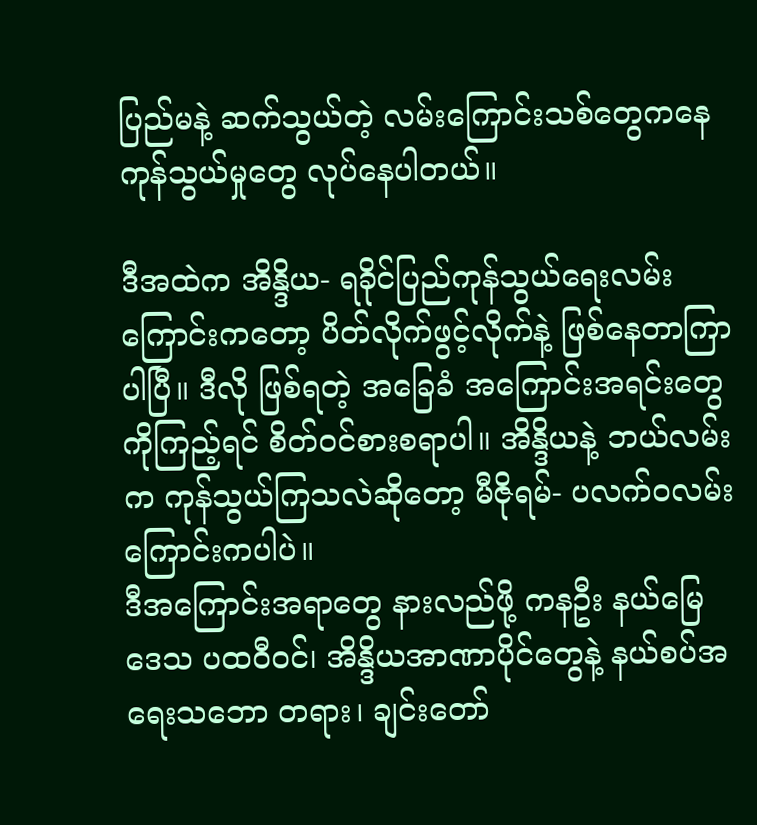ပြည်မနဲ့ ဆက်သွယ်တဲ့ လမ်းကြောင်းသစ်တွေကနေ ကုန်သွယ်မှုတွေ လုပ်နေပါတယ်။

ဒီအထဲက အိန္ဒိယ- ရခိုင်ပြည်ကုန်သွယ်ရေးလမ်းကြောင်းကတော့ ပိတ်လိုက်ဖွင့်လိုက်နဲ့ ဖြစ်နေတာကြာပါပြီ။ ဒီလို ဖြစ်ရတဲ့ အခြေခံ အကြောင်းအရင်းတွေကိုကြည့်ရင် စိတ်ဝင်စားစရာပါ။ အိန္ဒိယနဲ့ ဘယ်လမ်းက ကုန်သွယ်ကြသလဲဆိုတော့ မီဇိုရမ်- ပလက်ဝလမ်းကြောင်းကပါပဲ။
ဒီအကြောင်းအရာတွေ နားလည်ဖို့ ကနဦး နယ်မြေဒေသ ပထဝီဝင်၊ အိန္ဒိယအာဏာပိုင်တွေနဲ့ နယ်စပ်အရေးသဘော တရား၊ ချင်းတော်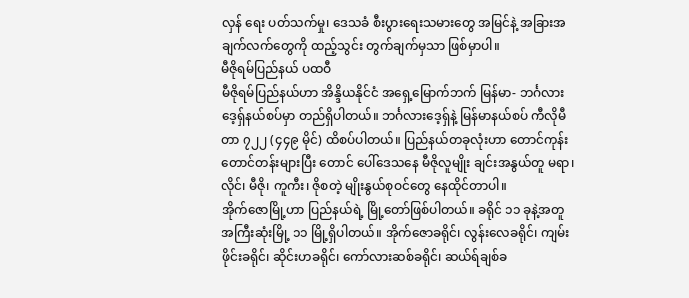လှန် ရေး ပတ်သက်မှု၊ ဒေသခံ စီးပွားရေးသမားတွေ အမြင်နဲ့ အခြားအချက်လက်တွေကို ထည့်သွင်း တွက်ချက်မှသာ ဖြစ်မှာပါ။
မီဇိုရမ်ပြည်နယ် ပထဝီ
မီဇိုရမ်ပြည်နယ်ဟာ အိန္ဒိယနိုင်ငံ အရှေ့မြောက်ဘက် မြန်မာ- ဘင်္ဂလားဒေ့ရှ်နယ်စပ်မှာ တည်ရှိပါတယ်။ ဘင်္ဂလားဒေ့ရှ်နဲ့ မြန်မာနယ်စပ် ကီလိုမီတာ ၇၂၂ (၄၄၉ မိုင်) ထိစပ်ပါတယ်။ ပြည်နယ်တခုလုံးဟာ တောင်ကုန်း တောင်တန်းများပြီး တောင် ပေါ်ဒေသနေ မီဇိုလူမျိုး ချင်းအနွယ်တူ မရာ၊ လိုင်၊ မီဇို၊ ကူကီး၊ ဇိုစတဲ့ မျိုးနွယ်စုဝင်တွေ နေထိုင်တာပါ။
အိုက်ဇောမြို့ဟာ ပြည်နယ်ရဲ့ မြို့တော်ဖြစ်ပါတယ်။ ခရိုင် ၁၁ ခုနဲ့အတူ အကြီးဆုံးမြို့ ၁၁ မြို့ရှိပါတယ်။ အိုက်ဇောခရိုင်၊ လွန်းလေခရိုင်၊ ကျမ်းဖိုင်းခရိုင်၊ ဆိုင်းဟခရိုင်၊ ကော်လားဆစ်ခရိုင်၊ ဆယ်ရ်ချစ်ခ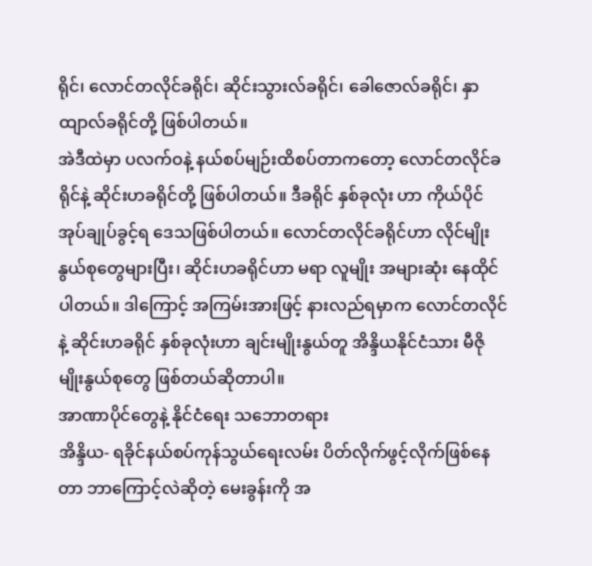ရိုင်၊ လောင်တလိုင်ခရိုင်၊ ဆိုင်းသွားလ်ခရိုင်၊ ခေါဇောလ်ခရိုင်၊ နှာထျာလ်ခရိုင်တို့ ဖြစ်ပါတယ်။
အဲဒီထဲမှာ ပလက်ဝနဲ့ နယ်စပ်မျဉ်းထိစပ်တာကတော့ လောင်တလိုင်ခရိုင်နဲ့ ဆိုင်းဟခရိုင်တို့ ဖြစ်ပါတယ်။ ဒီခရိုင် နှစ်ခုလုံး ဟာ ကိုယ်ပိုင်အုပ်ချုပ်ခွင့်ရ ဒေသဖြစ်ပါတယ်။ လောင်တလိုင်ခရိုင်ဟာ လိုင်မျိုးနွယ်စုတွေများပြီး၊ ဆိုင်းဟခရိုင်ဟာ မရာ လူမျိုး အများဆုံး နေထိုင်ပါတယ်။ ဒါကြောင့် အကြမ်းအားဖြင့် နားလည်ရမှာက လောင်တလိုင်နဲ့ ဆိုင်းဟခရိုင် နှစ်ခုလုံးဟာ ချင်းမျိုးနွယ်တူ အိန္ဒိယနိုင်ငံသား မီဇိုမျိုးနွယ်စုတွေ ဖြစ်တယ်ဆိုတာပါ။
အာဏာပိုင်တွေနဲ့ နိုင်ငံရေး သဘောတရား
အိန္ဒိယ- ရခိုင်နယ်စပ်ကုန်သွယ်ရေးလမ်း ပိတ်လိုက်ဖွင့်လိုက်ဖြစ်နေတာ ဘာကြောင့်လဲဆိုတဲ့ မေးခွန်းကို အ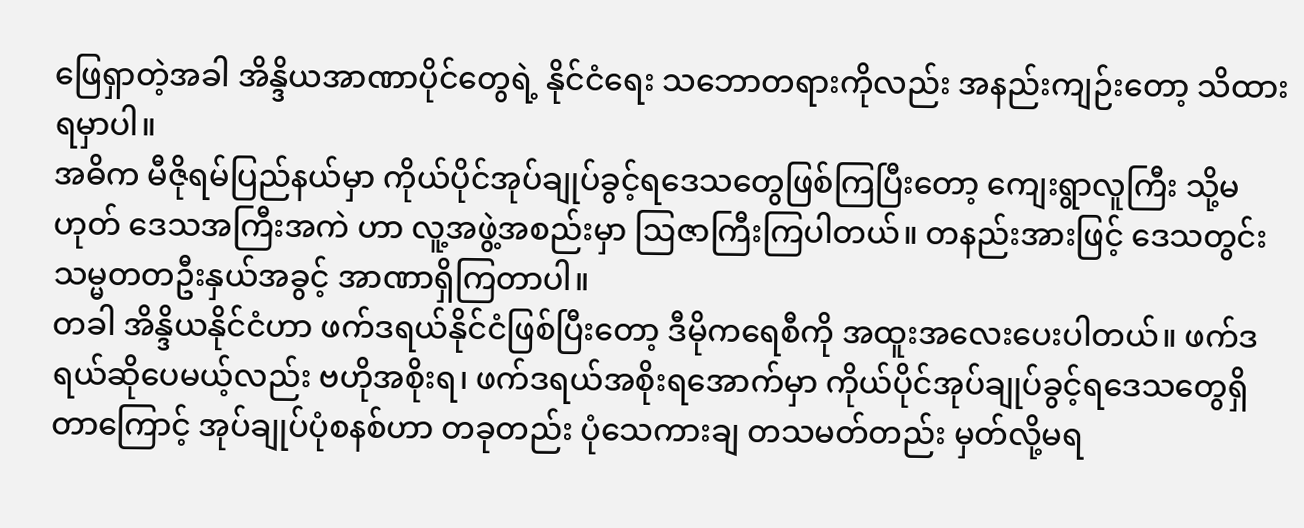ဖြေရှာတဲ့အခါ အိန္ဒိယအာဏာပိုင်တွေရဲ့ နိုင်ငံရေး သဘောတရားကိုလည်း အနည်းကျဉ်းတော့ သိထားရမှာပါ။
အဓိက မီဇိုရမ်ပြည်နယ်မှာ ကိုယ်ပိုင်အုပ်ချုပ်ခွင့်ရဒေသတွေဖြစ်ကြပြီးတော့ ကျေးရွာလူကြီး သို့မဟုတ် ဒေသအကြီးအကဲ ဟာ လူ့အဖွဲ့အစည်းမှာ ဩဇာကြီးကြပါတယ်။ တနည်းအားဖြင့် ဒေသတွင်း သမ္မတတဦးနှယ်အခွင့် အာဏာရှိကြတာပါ။
တခါ အိန္ဒိယနိုင်ငံဟာ ဖက်ဒရယ်နိုင်ငံဖြစ်ပြီးတော့ ဒီမိုကရေစီကို အထူးအလေးပေးပါတယ်။ ဖက်ဒရယ်ဆိုပေမယ့်လည်း ဗဟိုအစိုးရ၊ ဖက်ဒရယ်အစိုးရအောက်မှာ ကိုယ်ပိုင်အုပ်ချုပ်ခွင့်ရဒေသတွေရှိတာကြောင့် အုပ်ချုပ်ပုံစနစ်ဟာ တခုတည်း ပုံသေကားချ တသမတ်တည်း မှတ်လို့မရ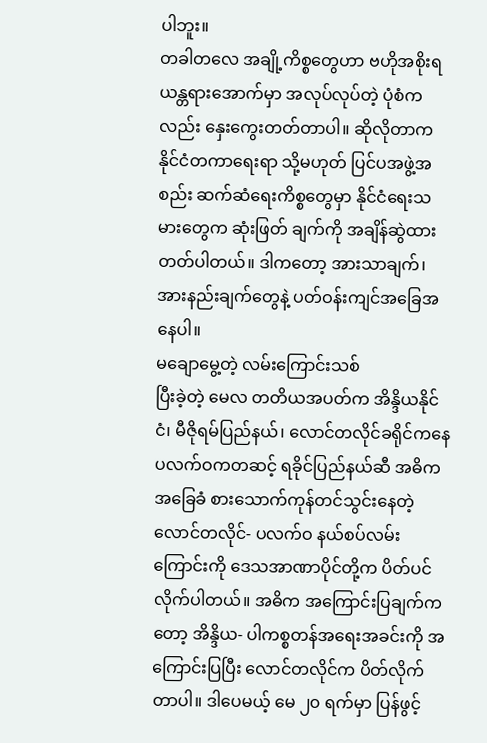ပါဘူး။
တခါတလေ အချို့ကိစ္စတွေဟာ ဗဟိုအစိုးရ ယန္တရားအောက်မှာ အလုပ်လုပ်တဲ့ ပုံစံကလည်း နှေးကွေးတတ်တာပါ။ ဆိုလိုတာက နိုင်ငံတကာရေးရာ သို့မဟုတ် ပြင်ပအဖွဲ့အစည်း ဆက်ဆံရေးကိစ္စတွေမှာ နိုင်ငံရေးသမားတွေက ဆုံးဖြတ် ချက်ကို အချိန်ဆွဲထားတတ်ပါတယ်။ ဒါကတော့ အားသာချက်၊ အားနည်းချက်တွေနဲ့ ပတ်ဝန်းကျင်အခြေအနေပါ။
မချောမွေ့တဲ့ လမ်းကြောင်းသစ်
ပြီးခဲ့တဲ့ မေလ တတိယအပတ်က အိန္ဒိယနိုင်ငံ၊ မီဇိုရမ်ပြည်နယ်၊ လောင်တလိုင်ခရိုင်ကနေ ပလက်ဝကတဆင့် ရခိုင်ပြည်နယ်ဆီ အဓိက အခြေခံ စားသောက်ကုန်တင်သွင်းနေတဲ့ လောင်တလိုင်- ပလက်ဝ နယ်စပ်လမ်းကြောင်းကို ဒေသအာဏာပိုင်တို့က ပိတ်ပင်လိုက်ပါတယ်။ အဓိက အကြောင်းပြချက်ကတော့ အိန္ဒိယ- ပါကစ္စတန်အရေးအခင်းကို အကြောင်းပြပြီး လောင်တလိုင်က ပိတ်လိုက်တာပါ။ ဒါပေမယ့် မေ ၂၀ ရက်မှာ ပြန်ဖွင့်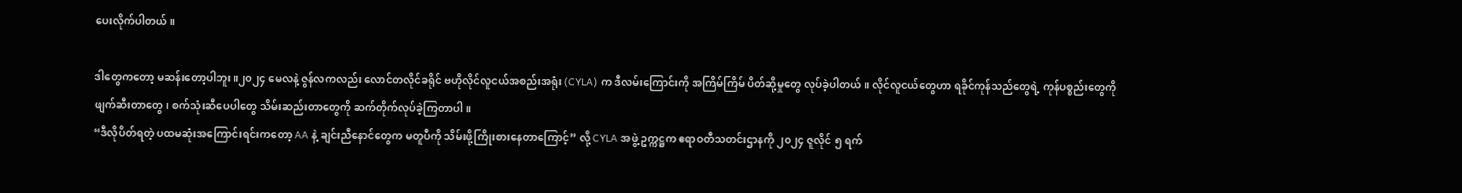ပေးလိုက်ပါတယ်။

ဒါတွေကတော့ မဆန်းတော့ပါဘူး။၂၀၂၄ မေလနဲ့ ဇွန်လကလည်း လောင်တလိုင်ခရိုင် ဗဟိုလိုင်လူငယ်အစည်းအရုံး (CYLA) က ဒီလမ်းကြောင်းကို အကြိမ်ကြိမ် ပိတ်ဆို့မှုတွေ လုပ်ခဲ့ပါတယ်။ လိုင်လူငယ်တွေဟာ ရခိုင်ကုန်သည်တွေရဲ့ ကုန်ပစ္စည်းတွေကို ဖျက်ဆီးတာတွေ၊ စက်သုံးဆီပေပါတွေ သိမ်းဆည်းတာတွေကို ဆက်တိုက်လုပ်ခဲ့ကြတာပါ။
“ဒီလိုပိတ်ရတဲ့ ပထမဆုံးအကြောင်းရင်းကတော့ AA နဲ့ ချင်းညီနောင်တွေက မတူပီကို သိမ်းဖို့ကြိုးစားနေတာကြောင့်” လို့ CYLA အဖွဲ့ ဥက္ကဋ္ဌက ဧရာဝတီသတင်းဌာနကို ၂၀၂၄ ဇူလိုင် ၅ ရက်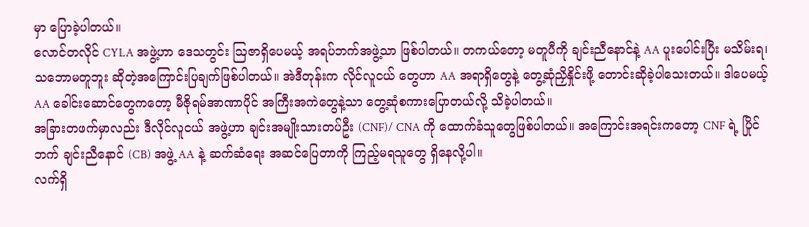မှာ ပြောခဲ့ပါတယ်။
လောင်တလိုင် CYLA အဖွဲ့ဟာ ဒေသတွင်း ဩဇာရှိပေမယ့် အရပ်ဘက်အဖွဲ့သာ ဖြစ်ပါတယ်။ တကယ်တော့ မတူပီကို ချင်းညီနောင်နဲ့ AA ပူးပေါင်းပြီး မသိမ်းရ၊ သဘောမတူဘူး ဆိုတဲ့အကြောင်းပြချက်ဖြစ်ပါတယ်။ အဲဒီတုန်းက လိုင်လူငယ် တွေဟာ AA အရာရှိတွေနဲ့ တွေ့ဆုံညှိနှိုင်းဖို့ တောင်းဆိုခဲ့ပါသေးတယ်။ ဒါပေမယ့် AA ခေါင်းဆောင်တွေကတော့ မီဇိုရမ်အာဏာပိုင် အကြီးအကဲတွေနဲ့သာ တွေ့ဆုံစကားပြောတယ်လို့ သိခဲ့ပါတယ်။
အခြားတဖက်မှာလည်း ဒီလိုင်လူငယ် အဖွဲ့ဟာ ချင်းအမျိုးသားတပ်ဦး (CNF)/ CNA ကို ထောက်ခံသူတွေဖြစ်ပါတယ်။ အကြောင်းအရင်းကတော့ CNF ရဲ့ ပြိုင်ဘက် ချင်းညီနောင် (CB) အဖွဲ့ AA နဲ့ ဆက်ဆံရေး အဆင်ပြေတာကို ကြည့်မရသူတွေ ရှိနေလို့ပါ။
လက်ရှိ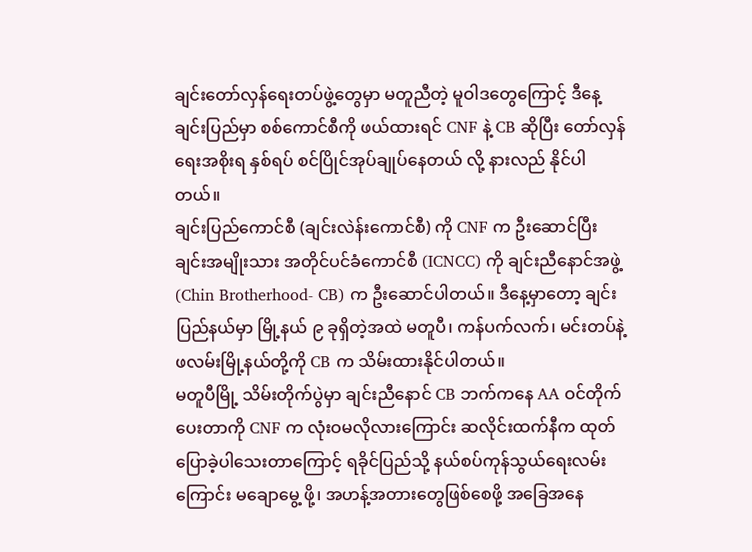ချင်းတော်လှန်ရေးတပ်ဖွဲ့တွေမှာ မတူညီတဲ့ မူဝါဒတွေကြောင့် ဒီနေ့ ချင်းပြည်မှာ စစ်ကောင်စီကို ဖယ်ထားရင် CNF နဲ့ CB ဆိုပြီး တော်လှန်ရေးအစိုးရ နှစ်ရပ် စင်ပြိုင်အုပ်ချုပ်နေတယ် လို့ နားလည် နိုင်ပါတယ်။
ချင်းပြည်ကောင်စီ (ချင်းလဲန်းကောင်စီ) ကို CNF က ဦးဆောင်ပြီး ချင်းအမျိုးသား အတိုင်ပင်ခံကောင်စီ (ICNCC) ကို ချင်းညီနောင်အဖွဲ့ (Chin Brotherhood- CB) က ဦးဆောင်ပါတယ်။ ဒီနေ့မှာတော့ ချင်းပြည်နယ်မှာ မြို့နယ် ၉ ခုရှိတဲ့အထဲ မတူပီ၊ ကန်ပက်လက်၊ မင်းတပ်နဲ့ ဖလမ်းမြို့နယ်တို့ကို CB က သိမ်းထားနိုင်ပါတယ်။
မတူပီမြို့ သိမ်းတိုက်ပွဲမှာ ချင်းညီနောင် CB ဘက်ကနေ AA ဝင်တိုက်ပေးတာကို CNF က လုံးဝမလိုလားကြောင်း ဆလိုင်းထက်နီက ထုတ်ပြောခဲ့ပါသေးတာကြောင့် ရခိုင်ပြည်သို့ နယ်စပ်ကုန်သွယ်ရေးလမ်းကြောင်း မချောမွေ့ ဖို့၊ အဟန့်အတားတွေဖြစ်စေဖို့ အခြေအနေ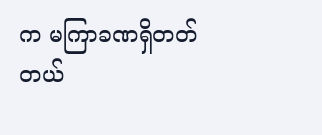က မကြာခဏရှိတတ်တယ်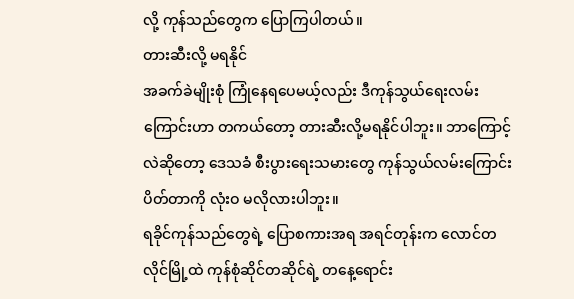လို့ ကုန်သည်တွေက ပြောကြပါတယ်။
တားဆီးလို့ မရနိုင်
အခက်ခဲမျိုးစုံ ကြုံနေရပေမယ့်လည်း ဒီကုန်သွယ်ရေးလမ်းကြောင်းဟာ တကယ်တော့ တားဆီးလို့မရနိုင်ပါဘူး။ ဘာကြောင့်လဲဆိုတော့ ဒေသခံ စီးပွားရေးသမားတွေ ကုန်သွယ်လမ်းကြောင်း ပိတ်တာကို လုံးဝ မလိုလားပါဘူး။
ရခိုင်ကုန်သည်တွေရဲ့ ပြောစကားအရ အရင်တုန်းက လောင်တလိုင်မြို့ထဲ ကုန်စုံဆိုင်တဆိုင်ရဲ့ တနေ့ရောင်း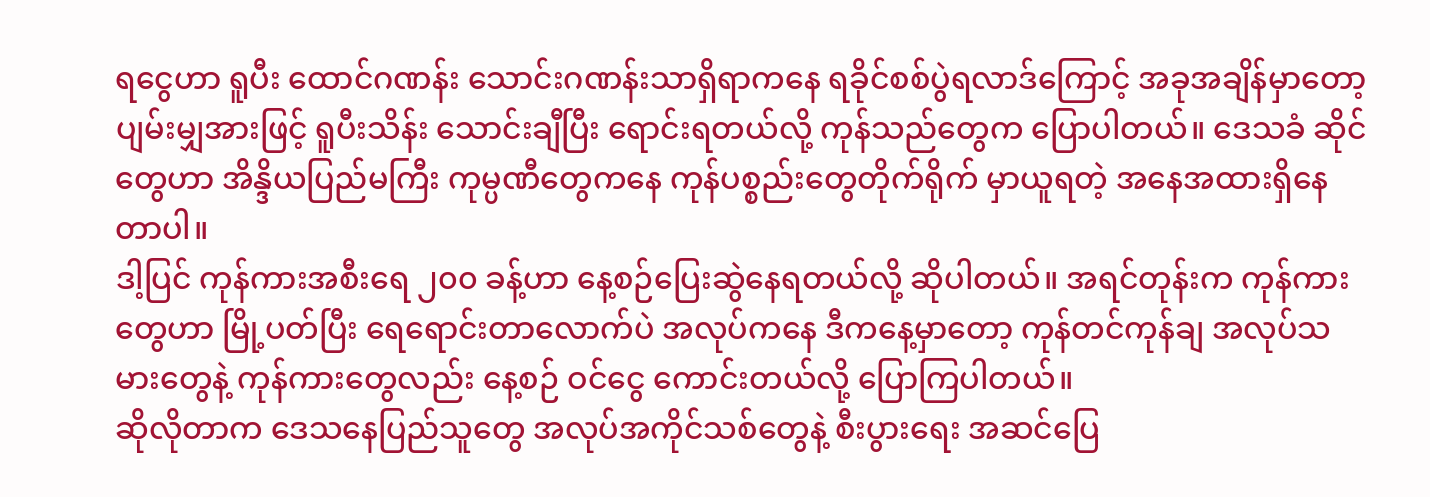ရငွေဟာ ရူပီး ထောင်ဂဏန်း သောင်းဂဏန်းသာရှိရာကနေ ရခိုင်စစ်ပွဲရလာဒ်ကြောင့် အခုအချိန်မှာတော့ ပျမ်းမျှအားဖြင့် ရူပီးသိန်း သောင်းချီပြီး ရောင်းရတယ်လို့ ကုန်သည်တွေက ပြောပါတယ်။ ဒေသခံ ဆိုင်တွေဟာ အိန္ဒိယပြည်မကြီး ကုမ္ပဏီတွေကနေ ကုန်ပစ္စည်းတွေတိုက်ရိုက် မှာယူရတဲ့ အနေအထားရှိနေတာပါ။
ဒါ့ပြင် ကုန်ကားအစီးရေ ၂၀၀ ခန့်ဟာ နေ့စဉ်ပြေးဆွဲနေရတယ်လို့ ဆိုပါတယ်။ အရင်တုန်းက ကုန်ကားတွေဟာ မြို့ပတ်ပြီး ရေရောင်းတာလောက်ပဲ အလုပ်ကနေ ဒီကနေ့မှာတော့ ကုန်တင်ကုန်ချ အလုပ်သမားတွေနဲ့ ကုန်ကားတွေလည်း နေ့စဉ် ဝင်ငွေ ကောင်းတယ်လို့ ပြောကြပါတယ်။
ဆိုလိုတာက ဒေသနေပြည်သူတွေ အလုပ်အကိုင်သစ်တွေနဲ့ စီးပွားရေး အဆင်ပြေ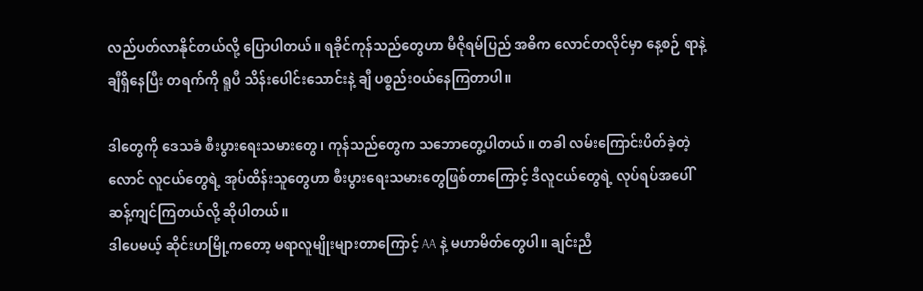လည်ပတ်လာနိုင်တယ်လို့ ပြောပါတယ်။ ရခိုင်ကုန်သည်တွေဟာ မီဇိုရမ်ပြည် အဓိက လောင်တလိုင်မှာ နေ့စဉ် ရာနဲ့ချီရှိနေပြီး တရက်ကို ရူပီ သိန်းပေါင်းသောင်းနဲ့ ချီ ပစ္စည်းဝယ်နေကြတာပါ။

ဒါတွေကို ဒေသခံ စီးပွားရေးသမားတွေ၊ ကုန်သည်တွေက သဘောတွေ့ပါတယ်။ တခါ လမ်းကြောင်းပိတ်ခဲ့တဲ့ လောင် လူငယ်တွေရဲ့ အုပ်ထိန်းသူတွေဟာ စီးပွားရေးသမားတွေဖြစ်တာကြောင့် ဒီလူငယ်တွေရဲ့ လုပ်ရပ်အပေါ် ဆန့်ကျင်ကြတယ်လို့ ဆိုပါတယ်။
ဒါပေမယ့် ဆိုင်းဟမြို့ကတော့ မရာလူမျိုးများတာကြောင့် AA နဲ့ မဟာမိတ်တွေပါ။ ချင်းညီ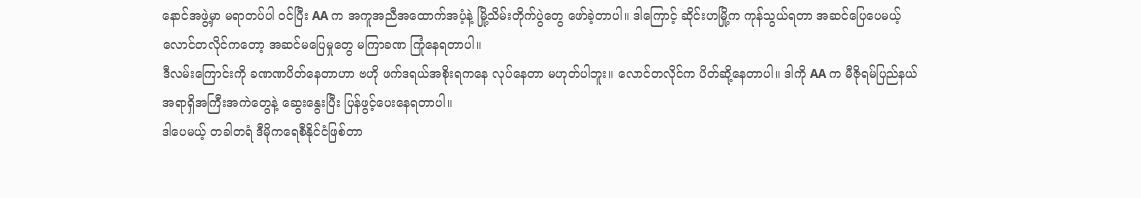နောင်အဖွဲ့မှာ မရာတပ်ပါ ဝင်ပြီး AA က အကူအညီအထောက်အပံ့နဲ့ မြို့သိမ်းတိုက်ပွဲတွေ ဖော်ခဲ့တာပါ။ ဒါကြောင့် ဆိုင်းဟမြို့က ကုန်သွယ်ရတာ အဆင်ပြေပေမယ့် လောင်တလိုင်ကတော့ အဆင်မပြေမှုတွေ မကြာခဏ ကြုံနေရတာပါ။
ဒီလမ်းကြောင်းကို ခဏဏပိတ်နေတာဟာ ဗဟို ဖက်ဒရယ်အစိုးရကနေ လုပ်နေတာ မဟုတ်ပါဘူး။ လောင်တလိုင်က ပိတ်ဆို့နေတာပါ။ ဒါကို AA က မီဇိုရမ်ပြည်နယ် အရာရှိအကြီးအကဲတွေနဲ့ ဆွေးနွေးပြီး ပြန်ဖွင့်ပေးနေရတာပါ။
ဒါပေမယ့် တခါတရံ ဒီမိုကရေစီနိုင်ငံဖြစ်တာ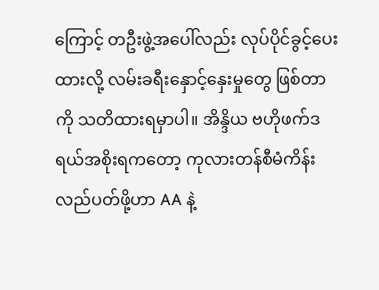ကြောင့် တဦးဖွဲ့အပေါ်လည်း လုပ်ပိုင်ခွင့်ပေးထားလို့ လမ်းခရီးနှောင့်နှေးမှုတွေ ဖြစ်တာကို သတိထားရမှာပါ။ အိန္ဒိယ ဗဟိုဖက်ဒရယ်အစိုးရကတော့ ကုလားတန်စီမံကိန်း လည်ပတ်ဖို့ဟာ AA နဲ့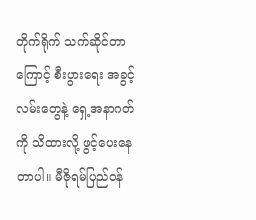တိုက်ရိုက် သက်ဆိုင်တာကြောင့် စီးပွားရေး အခွင့်လမ်းတွေနဲ့ ရှေ့အနာဂတ်ကို သိထားလို့ ဖွင့်ပေးနေတာပါ။ မီဇိုရမ်ပြည်ဝန်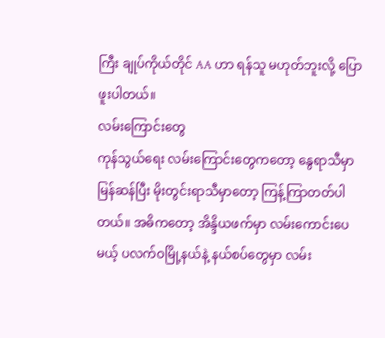ကြီး ချုပ်ကိုယ်တိုင် AA ဟာ ရန်သူ မဟုတ်ဘူးလို့ ပြောဖူးပါတယ်။
လမ်းကြောင်းတွေ
ကုန်သွယ်ရေး လမ်းကြောင်းတွေကတော့ နွေရာသီမှာ မြန်ဆန်ပြီး မိုးတွင်းရာသီမှာတော့ ကြန့်ကြာတတ်ပါတယ်။ အဓိကတော့ အိန္ဒိယဖက်မှာ လမ်းကောင်းပေမယ့် ပလက်ဝမြို့နယ်နဲ့ နယ်စပ်တွေမှာ လမ်း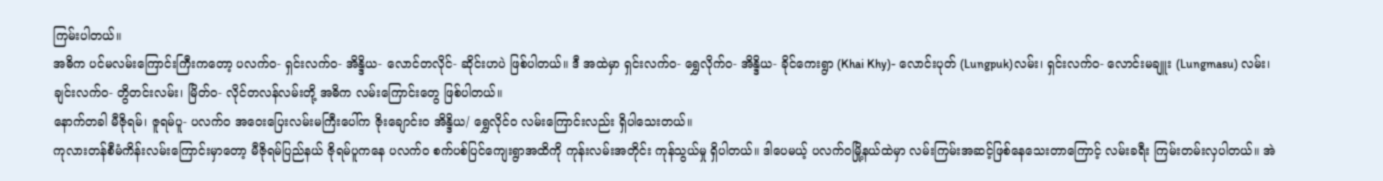ကြမ်းပါတယ်။
အဓိက ပင်မလမ်းကြောင်းကြီးကတော့ ပလက်ဝ- ရှင်းလက်ဝ- အိန္ဒိယ- လောင်တလိုင်- ဆိုင်းဟပဲ ဖြစ်ပါတယ်။ ဒီ အထဲမှာ ရှင်းလက်ဝ- ရွှေလိုက်ဝ- အိန္ဒိယ- ခိုင်ကေးရွာ (Khai Khy)- လောင်းပုတ် (Lungpuk)လမ်း၊ ရှင်းလက်ဝ- လောင်းမချူး (Lungmasu) လမ်း၊ ချင်းလက်ဝ- တွိတင်းလမ်း၊ မြိတ်ဝ- လိုင်တလန်လမ်းတို့ အဓိက လမ်းကြောင်းတွေ ဖြစ်ပါတယ်။
နောက်တခါ မီဇိုရမ်၊ ဇူရမ်ပူ- ပလက်ဝ အဝေးပြေးလမ်းမကြီးပေါ်က ဇိုးချောင်းဝ အိန္ဒိယ/ ရွှေလိုင်ဝ လမ်းကြောင်းလည်း ရှိပါသေးတယ်။
ကုလားတန်စီမံကိန်းလမ်းကြောင်းမှာတော့ မီဇိုရမ်ပြည်နယ် ဇိုရမ်ပူကနေ ပလက်ဝ စက်ပစ်ပြင်ကျေးရွာအထိကို ကုန်းလမ်းအတိုင်း ကုန်သွယ်မှု ရှိပါတယ်။ ဒါပေမယ့် ပလက်ဝမြို့နယ်ထဲမှာ လမ်းကြမ်းအဆင့်ဖြစ်နေသေးတာကြောင့် လမ်းခရီး ကြမ်းတမ်းလှပါတယ်။ အဲ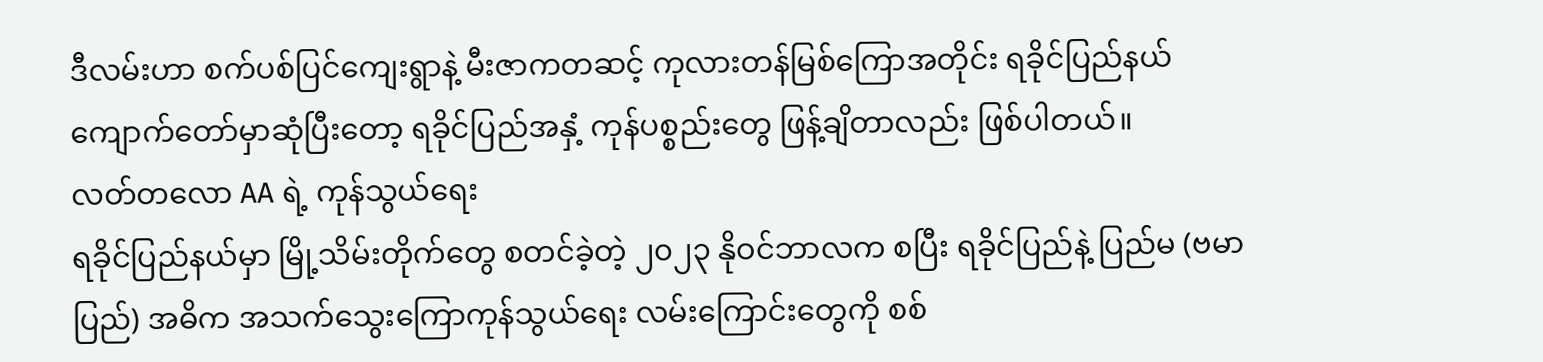ဒီလမ်းဟာ စက်ပစ်ပြင်ကျေးရွာနဲ့ မီးဇာကတဆင့် ကုလားတန်မြစ်ကြောအတိုင်း ရခိုင်ပြည်နယ် ကျောက်တော်မှာဆုံပြီးတော့ ရခိုင်ပြည်အနှံ့ ကုန်ပစ္စည်းတွေ ဖြန့်ချိတာလည်း ဖြစ်ပါတယ်။
လတ်တလော AA ရဲ့ ကုန်သွယ်ရေး
ရခိုင်ပြည်နယ်မှာ မြို့သိမ်းတိုက်တွေ စတင်ခဲ့တဲ့ ၂၀၂၃ နိုဝင်ဘာလက စပြီး ရခိုင်ပြည်နဲ့ ပြည်မ (ဗမာပြည်) အဓိက အသက်သွေးကြောကုန်သွယ်ရေး လမ်းကြောင်းတွေကို စစ်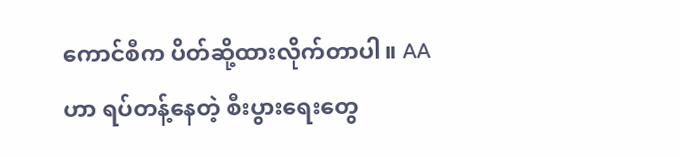ကောင်စီက ပိတ်ဆို့ထားလိုက်တာပါ။ AA ဟာ ရပ်တန့်နေတဲ့ စီးပွားရေးတွေ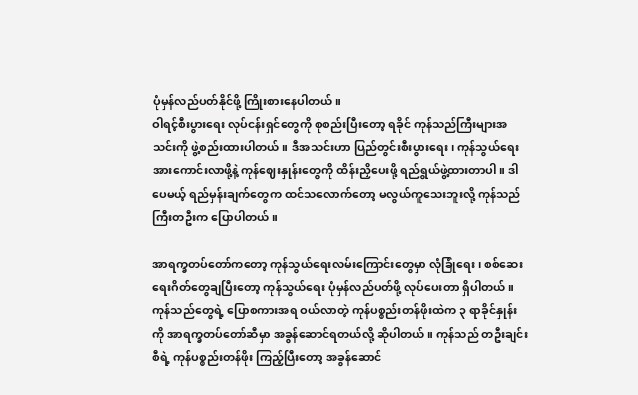ပုံမှန်လည်ပတ်နိုင်ဖို့ ကြိုးစားနေပါတယ်။
ဝါရင့်စီးပွားရေး လုပ်ငန်းရှင်တွေကို စုစည်းပြီးတော့ ရခိုင် ကုန်သည်ကြီးများအသင်းကို ဖွဲ့စည်းထားပါတယ်။ ဒီအသင်းဟာ ပြည်တွင်းစီးပွားရေး၊ ကုန်သွယ်ရေး အားကောင်းလာဖို့နဲ့ ကုန်ဈေးနှုန်းတွေကို ထိန်းညှိပေးဖို့ ရည်ရွယ်ဖွဲ့ထားတာပါ။ ဒါပေမယ့် ရည်မှန်းချက်တွေက ထင်သလောက်တော့ မလွယ်ကူသေးဘူးလို့ ကုန်သည်ကြီးတဦးက ပြောပါတယ်။

အာရက္ခတပ်တော်ကတော့ ကုန်သွယ်ရေးလမ်းကြောင်းတွေမှာ လုံခြုံရေး၊ စစ်ဆေးရေးဂိတ်တွေချပြီးတော့ ကုန်သွယ်ရေး ပုံမှန်လည်ပတ်ဖို့ လုပ်ပေးတာ ရှိပါတယ်။ ကုန်သည်တွေရဲ့ ပြောစကားအရ ဝယ်လာတဲ့ ကုန်ပစ္စည်းတန်ဖိုးထဲက ၃ ရာခိုင်နှုန်း ကို အာရက္ခတပ်တော်ဆီမှာ အခွန်ဆောင်ရတယ်လို့ ဆိုပါတယ်။ ကုန်သည် တဦးချင်းစီရဲ့ ကုန်ပစ္စည်းတန်ဖိုး ကြည့်ပြီးတော့ အခွန်ဆောင်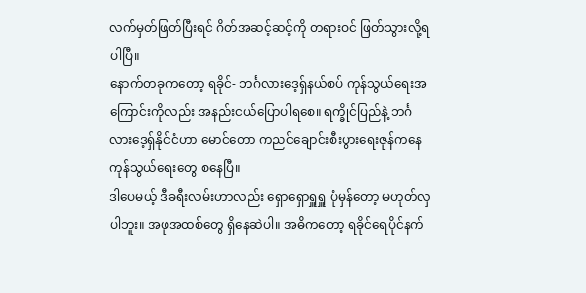လက်မှတ်ဖြတ်ပြီးရင် ဂိတ်အဆင့်ဆင့်ကို တရားဝင် ဖြတ်သွားလို့ရပါပြီ။
နောက်တခုကတော့ ရခိုင်- ဘင်္ဂလားဒေ့ရှ်နယ်စပ် ကုန်သွယ်ရေးအကြောင်းကိုလည်း အနည်းငယ်ပြောပါရစေ။ ရက္ခိုင်ပြည်နဲ့ ဘင်္ဂလားဒေ့ရှ်နိုင်ငံဟာ မောင်တော ကညင်ချောင်းစီးပွားရေးဇုန်ကနေ ကုန်သွယ်ရေးတွေ စနေပြီ။
ဒါပေမယ့် ဒီခရီးလမ်းဟာလည်း ရှောရှောရှူရှူ ပုံမှန်တော့ မဟုတ်လှပါဘူး။ အဖုအထစ်တွေ ရှိနေဆဲပါ။ အဓိကတော့ ရခိုင်ရေပိုင်နက်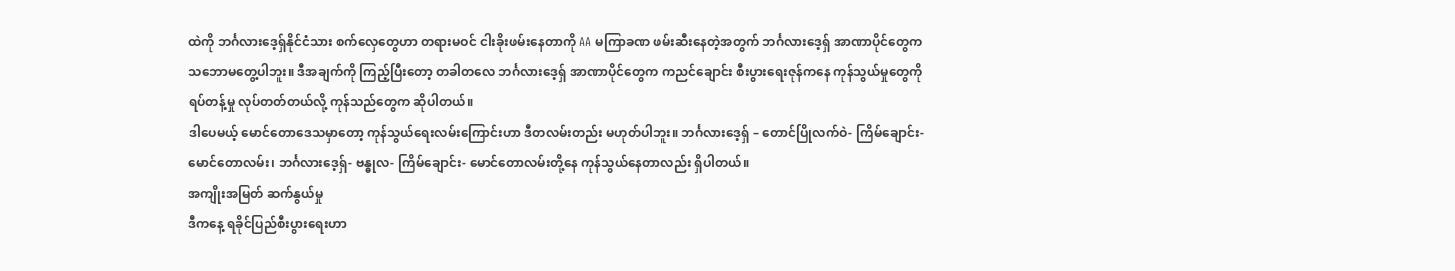ထဲကို ဘင်္ဂလားဒေ့ရှ်နိုင်ငံသား စက်လှေတွေဟာ တရားမဝင် ငါးခိုးဖမ်းနေတာကို AA မကြာခဏ ဖမ်းဆီးနေတဲ့အတွက် ဘင်္ဂလားဒေ့ရှ် အာဏာပိုင်တွေက သဘောမတွေ့ပါဘူး။ ဒီအချက်ကို ကြည့်ပြီးတော့ တခါတလေ ဘင်္ဂလားဒေ့ရှ် အာဏာပိုင်တွေက ကညင်ချောင်း စီးပွားရေးဇုန်ကနေ ကုန်သွယ်မှုတွေကို ရပ်တန့်မှု လုပ်တတ်တယ်လို့ ကုန်သည်တွေက ဆိုပါတယ်။
ဒါပေမယ့် မောင်တောဒေသမှာတော့ ကုန်သွယ်ရေးလမ်းကြောင်းဟာ ဒီတလမ်းတည်း မဟုတ်ပါဘူး။ ဘင်္ဂလားဒေ့ရှ် – တောင်ပြိုလက်ဝဲ- ကြိမ်ချောင်း- မောင်တောလမ်း၊ ဘင်္ဂလားဒေ့ရှ်- ဗန္ဓုလ- ကြိမ်ချောင်း- မောင်တောလမ်းတို့နေ ကုန်သွယ်နေတာလည်း ရှိပါတယ်။
အကျိုးအမြတ် ဆက်နွယ်မှု
ဒီကနေ့ ရခိုင်ပြည်စီးပွားရေးဟာ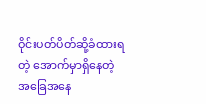ဝိုင်းပတ်ပိတ်ဆို့ခံထားရတဲ့ အောက်မှာရှိနေတဲ့ အခြေအနေ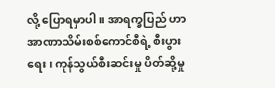လို့ ပြောရမှာပါ။ အာရက္ခပြည် ဟာ အာဏာသိမ်းစစ်ကောင်စီရဲ့ စီးပွားရေး၊ ကုန်သွယ်စီးဆင်းမှု ပိတ်ဆို့မှု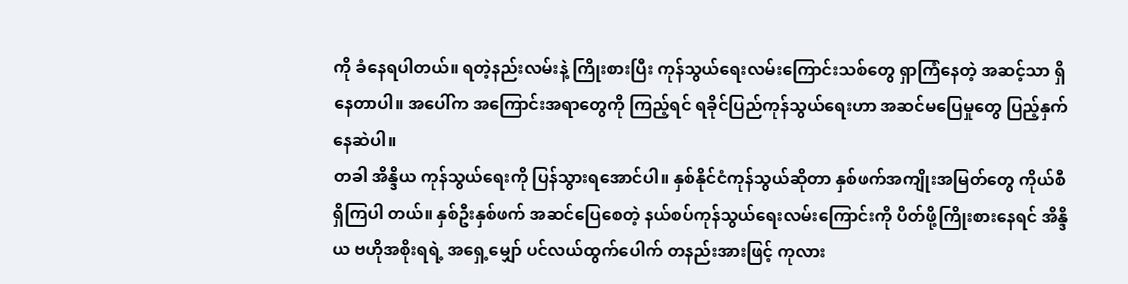ကို ခံနေရပါတယ်။ ရတဲ့နည်းလမ်းနဲ့ ကြိုးစားပြီး ကုန်သွယ်ရေးလမ်းကြောင်းသစ်တွေ ရှာကြံနေတဲ့ အဆင့်သာ ရှိနေတာပါ။ အပေါ်က အကြောင်းအရာတွေကို ကြည့်ရင် ရခိုင်ပြည်ကုန်သွယ်ရေးဟာ အဆင်မပြေမှုတွေ ပြည့်နှက်နေဆဲပါ။
တခါ အိန္ဒိယ ကုန်သွယ်ရေးကို ပြန်သွားရအောင်ပါ။ နှစ်နိုင်ငံကုန်သွယ်ဆိုတာ နှစ်ဖက်အကျိုးအမြတ်တွေ ကိုယ်စီ ရှိကြပါ တယ်။ နှစ်ဦးနှစ်ဖက် အဆင်ပြေစေတဲ့ နယ်စပ်ကုန်သွယ်ရေးလမ်းကြောင်းကို ပိတ်ဖို့ကြိုးစားနေရင် အိန္ဒိယ ဗဟိုအစိုးရရဲ့ အရှေ့မျှော် ပင်လယ်ထွက်ပေါက် တနည်းအားဖြင့် ကုလား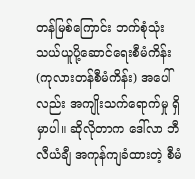တန်မြစ်ကြောင်း ဘက်စုံသုံး သယ်ယူပို့ဆောင်ရေးစီမံကိန်း (ကုလားတန်စီမံကိန်း) အပေါ်လည်း အကျိုးသက်ရောက်မှု ရှိမှာပါ။ ဆိုလိုတာက ဒေါ်လာ ဘီလီယံချီ အကုန်ကျခံထားတဲ့ စီမံ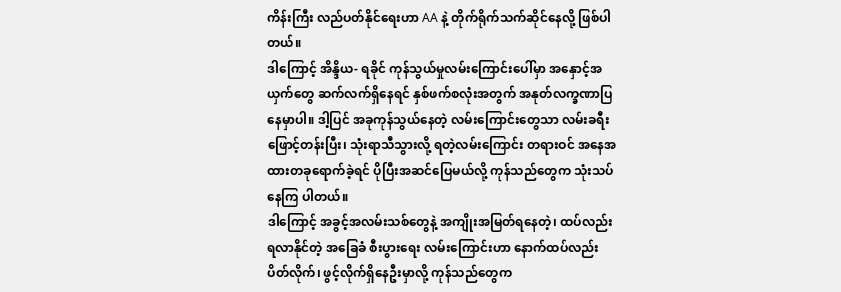ကိန်းကြီး လည်ပတ်နိုင်ရေးဟာ AA နဲ့ တိုက်ရိုက်သက်ဆိုင်နေလို့ ဖြစ်ပါတယ်။
ဒါကြောင့် အိန္ဒိယ- ရခိုင် ကုန်သွယ်မှုလမ်းကြောင်းပေါ်မှာ အနှောင့်အယှက်တွေ ဆက်လက်ရှိနေရင် နှစ်ဖက်စလုံးအတွက် အနုတ်လက္ခဏာပြနေမှာပါ။ ဒါ့ပြင် အခုကုန်သွယ်နေတဲ့ လမ်းကြောင်းတွေသာ လမ်းခရီး ဖြောင့်တန်းပြီး၊ သုံးရာသီသွားလို့ ရတဲ့လမ်းကြောင်း တရားဝင် အနေအထားတခုရောက်ခဲ့ရင် ပိုပြီးအဆင်ပြေမယ်လို့ ကုန်သည်တွေက သုံးသပ်နေကြ ပါတယ်။
ဒါကြောင့် အခွင့်အလမ်းသစ်တွေနဲ့ အကျိုးအမြတ်ရနေတဲ့၊ ထပ်လည်း ရလာနိုင်တဲ့ အခြေခံ စီးပွားရေး လမ်းကြောင်းဟာ နောက်ထပ်လည်း ပိတ်လိုက်၊ ဖွင့်လိုက်ရှိနေဦးမှာလို့ ကုန်သည်တွေက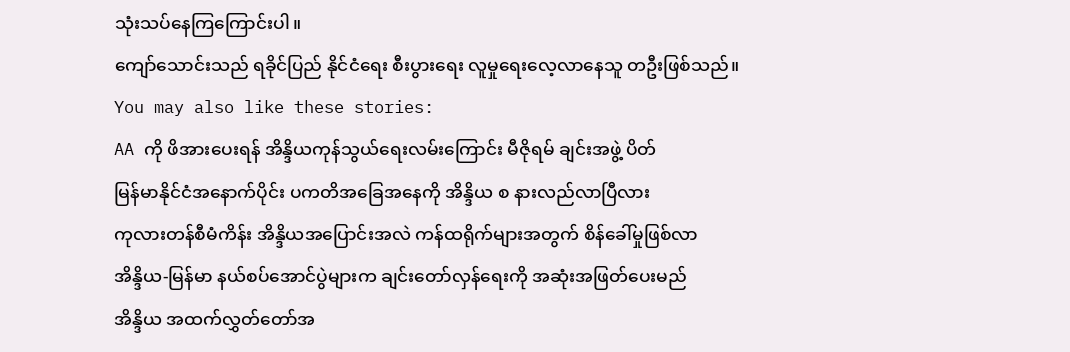သုံးသပ်နေကြကြောင်းပါ။
ကျော်သောင်းသည် ရခိုင်ပြည် နိုင်ငံရေး စီးပွားရေး လူမှုရေးလေ့လာနေသူ တဦးဖြစ်သည်။
You may also like these stories:
AA ကို ဖိအားပေးရန် အိန္ဒိယကုန်သွယ်ရေးလမ်းကြောင်း မီဇိုရမ် ချင်းအဖွဲ့ ပိတ်
မြန်မာနိုင်ငံအနောက်ပိုင်း ပကတိအခြေအနေကို အိန္ဒိယ စ နားလည်လာပြီလား
ကုလားတန်စီမံကိန်း အိန္ဒိယအပြောင်းအလဲ ကန်ထရိုက်များအတွက် စိန်ခေါ်မှုဖြစ်လာ
အိန္ဒိယ-မြန်မာ နယ်စပ်အောင်ပွဲများက ချင်းတော်လှန်ရေးကို အဆုံးအဖြတ်ပေးမည်
အိန္ဒိယ အထက်လွှတ်တော်အ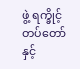ဖွဲ့ ရက္ခိုင့်တပ်တော်နှင့်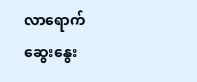လာရောက်ဆွေးနွေး